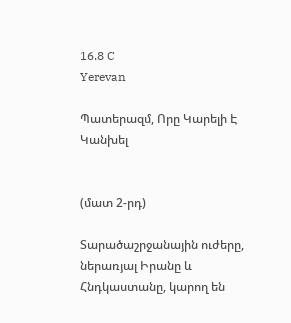16.8 C
Yerevan

Պատերազմ, Որը Կարելի Է Կանխել


(մատ 2‑րդ)

Տարածաշրջանային ուժերը, ներառյալ Իրանը և Հնդկաստանը, կարող են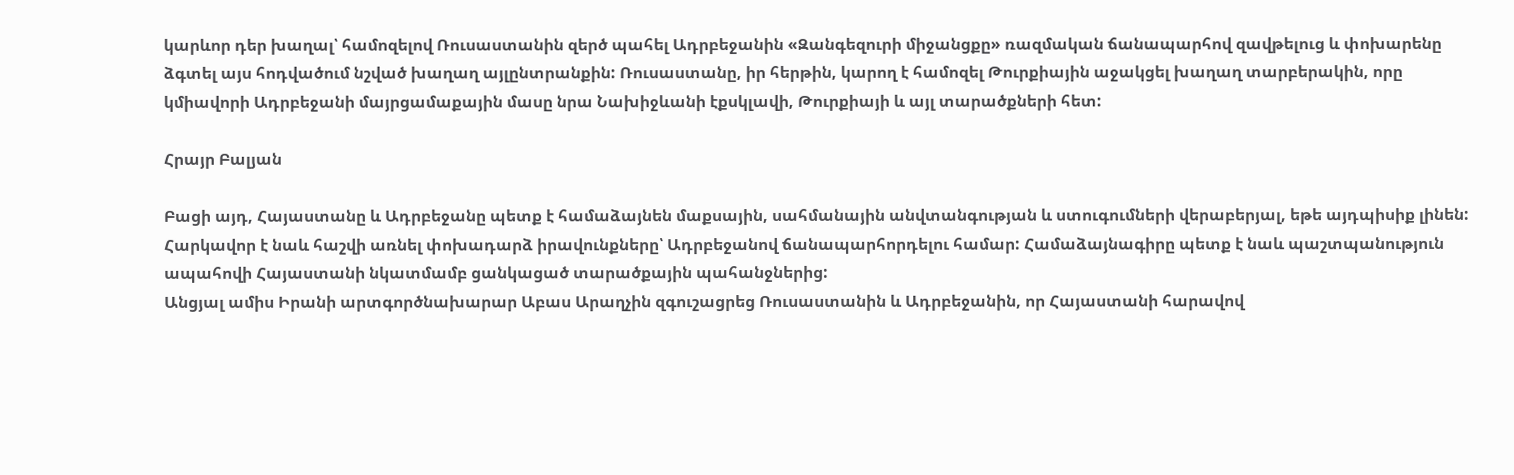կարևոր դեր խաղալ՝ համոզելով Ռուսաստանին զերծ պահել Ադրբեջանին «Զանգեզուրի միջանցքը» ռազմական ճանապարհով զավթելուց և փոխարենը ձգտել այս հոդվածում նշված խաղաղ այլընտրանքին: Ռուսաստանը, իր հերթին, կարող է համոզել Թուրքիային աջակցել խաղաղ տարբերակին, որը կմիավորի Ադրբեջանի մայրցամաքային մասը նրա Նախիջևանի էքսկլավի, Թուրքիայի և այլ տարածքների հետ:

Հրայր Բալյան

Բացի այդ, Հայաստանը և Ադրբեջանը պետք է համաձայնեն մաքսային, սահմանային անվտանգության և ստուգումների վերաբերյալ, եթե այդպիսիք լինեն: Հարկավոր է նաև հաշվի առնել փոխադարձ իրավունքները՝ Ադրբեջանով ճանապարհորդելու համար: Համաձայնագիրը պետք է նաև պաշտպանություն ապահովի Հայաստանի նկատմամբ ցանկացած տարածքային պահանջներից:
Անցյալ ամիս Իրանի արտգործնախարար Աբաս Արաղչին զգուշացրեց Ռուսաստանին և Ադրբեջանին, որ Հայաստանի հարավով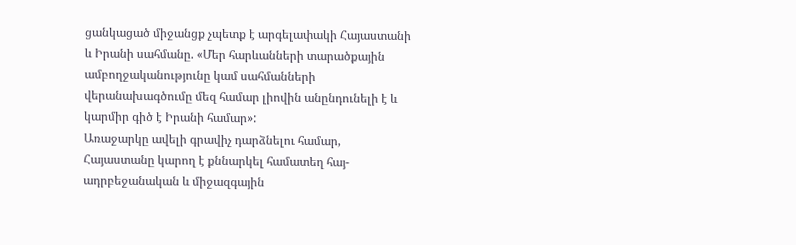ցանկացած միջանցք չպետք է արգելափակի Հայաստանի և Իրանի սահմանը. «Մեր հարևանների տարածքային ամբողջականությունը կամ սահմանների վերանախագծումը մեզ համար լիովին անընդունելի է և կարմիր գիծ է Իրանի համար»:
Առաջարկը ավելի գրավիչ դարձնելու համար, Հայաստանը կարող է քննարկել համատեղ հայ-ադրբեջանական և միջազգային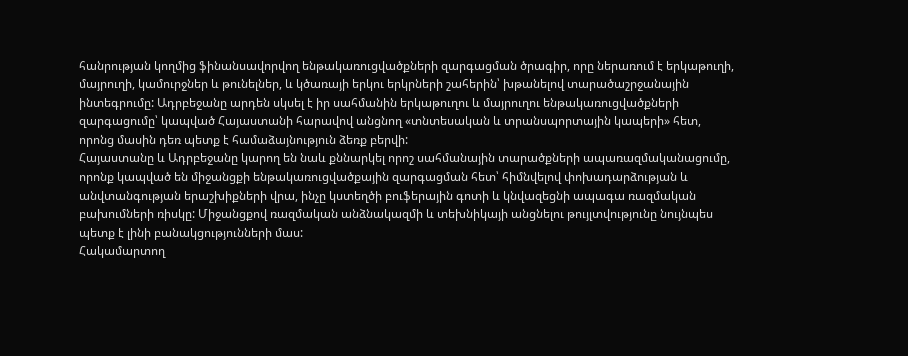հանրության կողմից ֆինանսավորվող ենթակառուցվածքների զարգացման ծրագիր, որը ներառում է երկաթուղի, մայրուղի, կամուրջներ և թունելներ, և կծառայի երկու երկրների շահերին՝ խթանելով տարածաշրջանային ինտեգրումը: Ադրբեջանը արդեն սկսել է իր սահմանին երկաթուղու և մայրուղու ենթակառուցվածքների զարգացումը՝ կապված Հայաստանի հարավով անցնող «տնտեսական և տրանսպորտային կապերի» հետ, որոնց մասին դեռ պետք է համաձայնություն ձեռք բերվի:
Հայաստանը և Ադրբեջանը կարող են նաև քննարկել որոշ սահմանային տարածքների ապառազմականացումը, որոնք կապված են միջանցքի ենթակառուցվածքային զարգացման հետ՝ հիմնվելով փոխադարձության և անվտանգության երաշխիքների վրա, ինչը կստեղծի բուֆերային գոտի և կնվազեցնի ապագա ռազմական բախումների ռիսկը: Միջանցքով ռազմական անձնակազմի և տեխնիկայի անցնելու թույլտվությունը նույնպես պետք է լինի բանակցությունների մաս:
Հակամարտող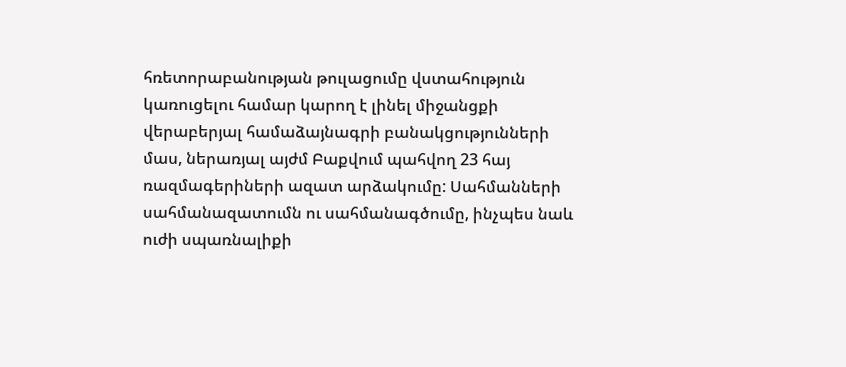հռետորաբանության թուլացումը վստահություն կառուցելու համար կարող է լինել միջանցքի վերաբերյալ համաձայնագրի բանակցությունների մաս, ներառյալ այժմ Բաքվում պահվող 23 հայ ռազմագերիների ազատ արձակումը: Սահմանների սահմանազատումն ու սահմանագծումը, ինչպես նաև ուժի սպառնալիքի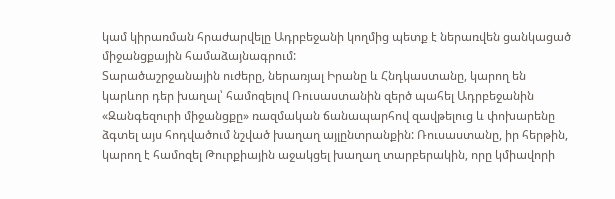կամ կիրառման հրաժարվելը Ադրբեջանի կողմից պետք է ներառվեն ցանկացած միջանցքային համաձայնագրում:
Տարածաշրջանային ուժերը, ներառյալ Իրանը և Հնդկաստանը, կարող են կարևոր դեր խաղալ՝ համոզելով Ռուսաստանին զերծ պահել Ադրբեջանին «Զանգեզուրի միջանցքը» ռազմական ճանապարհով զավթելուց և փոխարենը ձգտել այս հոդվածում նշված խաղաղ այլընտրանքին: Ռուսաստանը, իր հերթին, կարող է համոզել Թուրքիային աջակցել խաղաղ տարբերակին, որը կմիավորի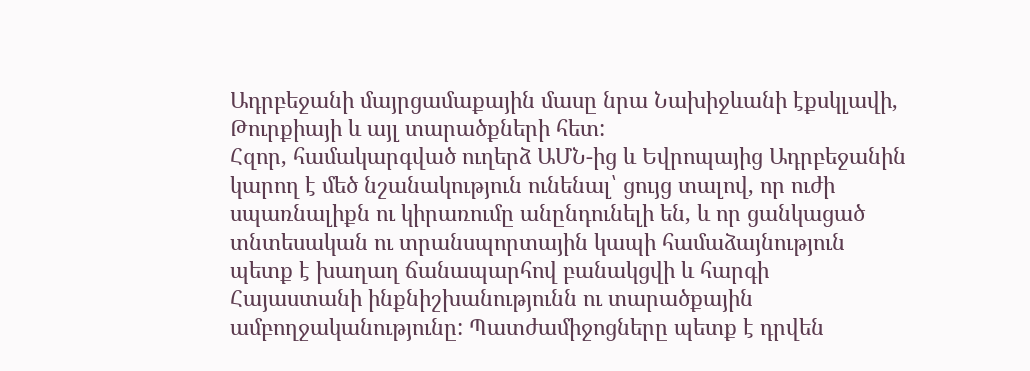Ադրբեջանի մայրցամաքային մասը նրա Նախիջևանի էքսկլավի, Թուրքիայի և այլ տարածքների հետ:
Հզոր, համակարգված ուղերձ ԱՄՆ-ից և Եվրոպայից Ադրբեջանին կարող է մեծ նշանակություն ունենալ՝ ցույց տալով, որ ուժի սպառնալիքն ու կիրառումը անընդունելի են, և որ ցանկացած տնտեսական ու տրանսպորտային կապի համաձայնություն պետք է խաղաղ ճանապարհով բանակցվի և հարգի Հայաստանի ինքնիշխանությունն ու տարածքային ամբողջականությունը: Պատժամիջոցները պետք է դրվեն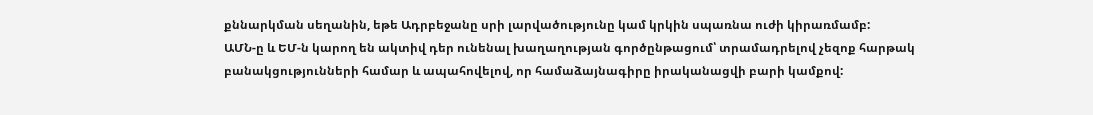քննարկման սեղանին, եթե Ադրբեջանը սրի լարվածությունը կամ կրկին սպառնա ուժի կիրառմամբ:
ԱՄՆ‑ը և ԵՄ‑ն կարող են ակտիվ դեր ունենալ խաղաղության գործընթացում՝ տրամադրելով չեզոք հարթակ բանակցությունների համար և ապահովելով, որ համաձայնագիրը իրականացվի բարի կամքով: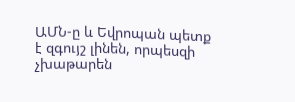ԱՄՆ‑ը և Եվրոպան պետք է զգույշ լինեն, որպեսզի չխաթարեն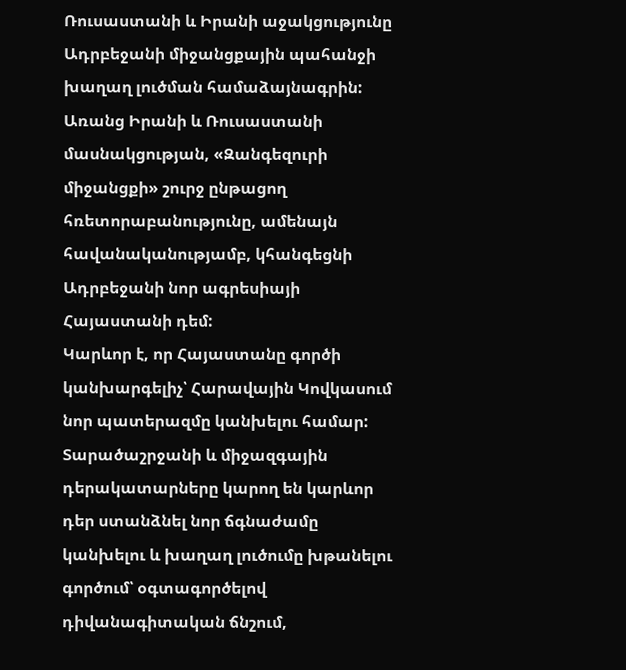Ռուսաստանի և Իրանի աջակցությունը Ադրբեջանի միջանցքային պահանջի խաղաղ լուծման համաձայնագրին: Առանց Իրանի և Ռուսաստանի մասնակցության, «Զանգեզուրի միջանցքի» շուրջ ընթացող հռետորաբանությունը, ամենայն հավանականությամբ, կհանգեցնի Ադրբեջանի նոր ագրեսիայի Հայաստանի դեմ:
Կարևոր է, որ Հայաստանը գործի կանխարգելիչ՝ Հարավային Կովկասում նոր պատերազմը կանխելու համար: Տարածաշրջանի և միջազգային դերակատարները կարող են կարևոր դեր ստանձնել նոր ճգնաժամը կանխելու և խաղաղ լուծումը խթանելու գործում՝ օգտագործելով դիվանագիտական ճնշում,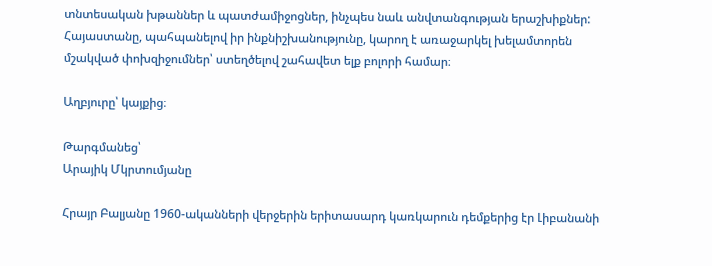տնտեսական խթաններ և պատժամիջոցներ, ինչպես նաև անվտանգության երաշխիքներ: Հայաստանը, պահպանելով իր ինքնիշխանությունը, կարող է առաջարկել խելամտորեն մշակված փոխզիջումներ՝ ստեղծելով շահավետ ելք բոլորի համար։

Աղբյուրը՝ կայքից։

Թարգմանեց՝
Արայիկ Մկրտումյանը

Հրայր Բալյանը 1960-ականների վերջերին երիտասարդ կառկարուն դեմքերից էր Լիբանանի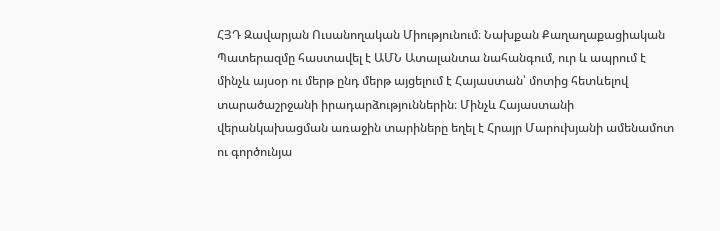ՀՅԴ Զավարյան Ուսանողական Միությունում։ Նախքան Քաղաղաքացիական Պատերազմը հաստավել է ԱՄՆ Ատալանտա նահանգում, ուր և ապրում է մինչև այսօր ու մերթ ընդ մերթ այցելում է Հայաստան՝ մոտից հետևելով տարածաշրջանի իրադարձություններին։ Մինչև Հայաստանի վերանկախացման առաջին տարիները եղել է Հրայր Մարուխյանի ամենամոտ ու գործունյա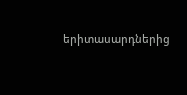երիտասարդներից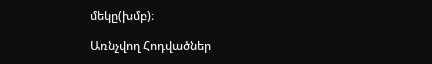մեկը(խմբ)։

Առնչվող Հոդվածներ